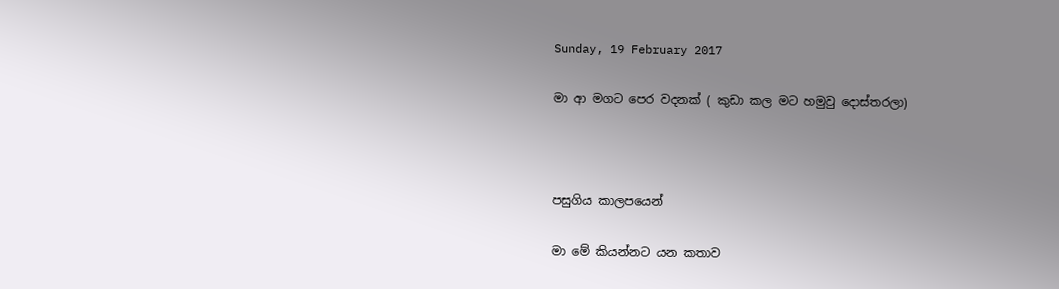Sunday, 19 February 2017

මා ආ මගට පෙර වදනක් ( කුඩා කල මට හමුවු දොස්තරලා)



පසුගිය කාලපයෙන්

මා මේ කියන්නට යන කතාව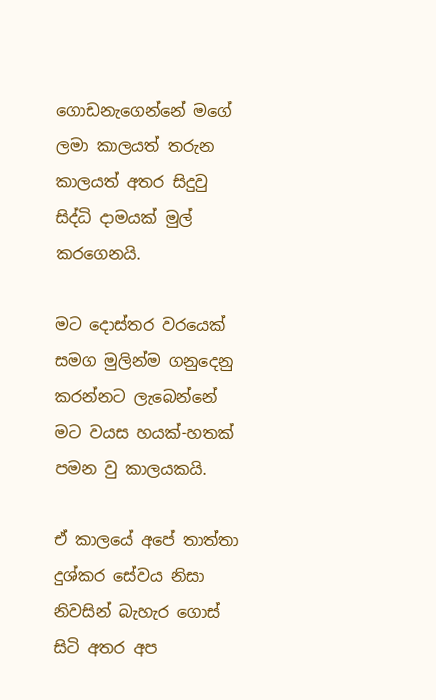ගොඩනැගෙන්නේ මගේ ලමා කාලයත් තරුන කාලයත් අතර සිදුවු සිද්ධි දාමයක් මුල් කරගෙනයි.

මට දොස්තර වරයෙක් සමග මුලින්ම ගනුදෙනු කරන්නට ලැබෙන්නේ මට වයස හයක්-හතක් පමන වු කාලයකයි.

ඒ කාලයේ අපේ තාත්තා දුශ්කර සේවය නිසා නිවසින් බැහැර ගොස් සිටි අතර අප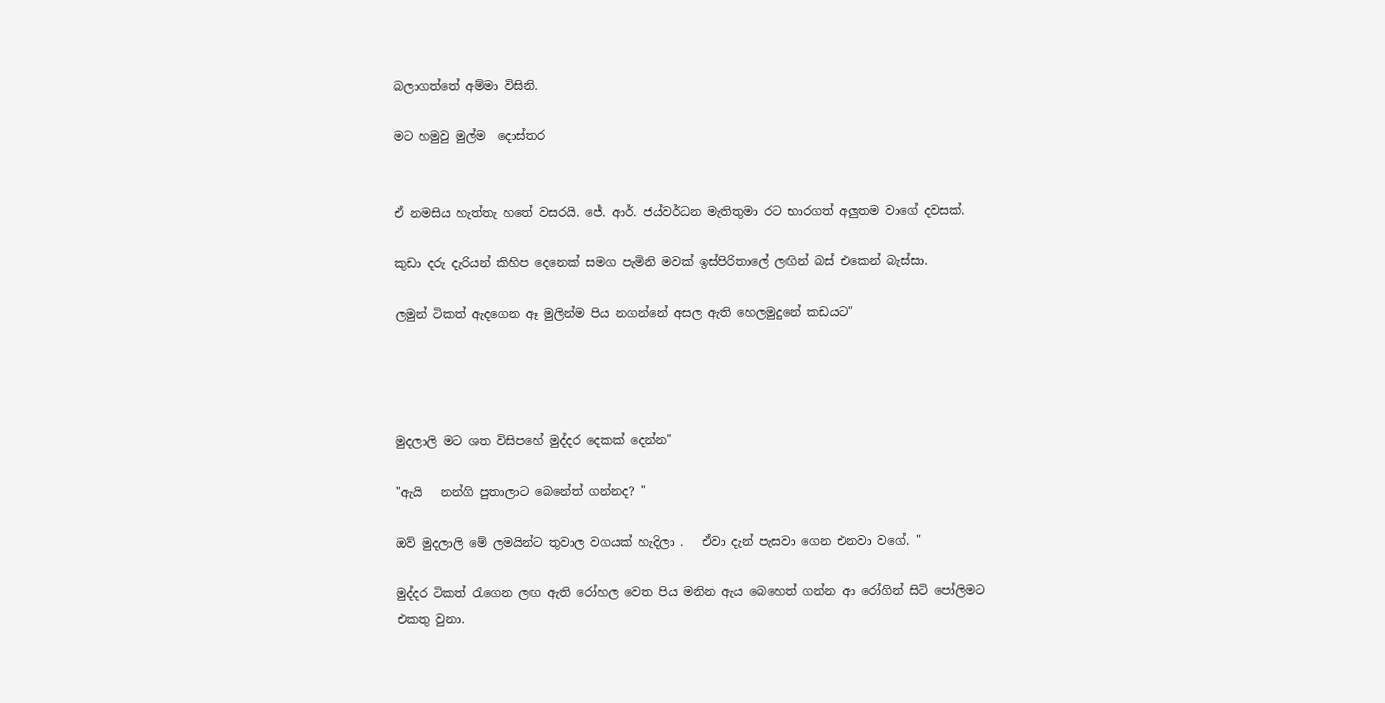බලාගත්තේ අම්මා විසිනි.

මට හමුවු මුල්ම  දොස්තර


ඒ නමසිය හැත්තැ හතේ වසරයි. ජේ. ආර්. ජය්වර්ධන මැතිතුමා රට භාරගත් අලුතම වාගේ දවසක්.

කුඩා දරු දැරියන් කිහිප දෙනෙක් සමග පැමිනි මවක් ඉස්පිරිතාලේ ලඟින් බස් එකෙන් බැස්සා.

ලමුන් ටිකත් ඇදගෙන ඈ මුලින්ම පිය නගන්නේ අසල ඇති හෙලමුදුනේ කඩයට"




මුදලාලි මට ශත විසිපහේ මුද්දර දෙකක් දෙන්න"

"ඇයි   නන්ගි පුතාලාට බෙනේත් ගන්නද? "

ඔව් මුදලාලි මේ ලමයින්ට තුවාල වගයක් හැදිලා .   ඒවා දැන් පැසවා ගෙන එනවා වගේ. "

මුද්දර ටිකත් රැගෙන ලඟ ඇති රෝහල වෙත පිය මනින ඇය බෙහෙත් ගන්න ආ රෝගින් සිටි පෝලිමට එකතු වුනා.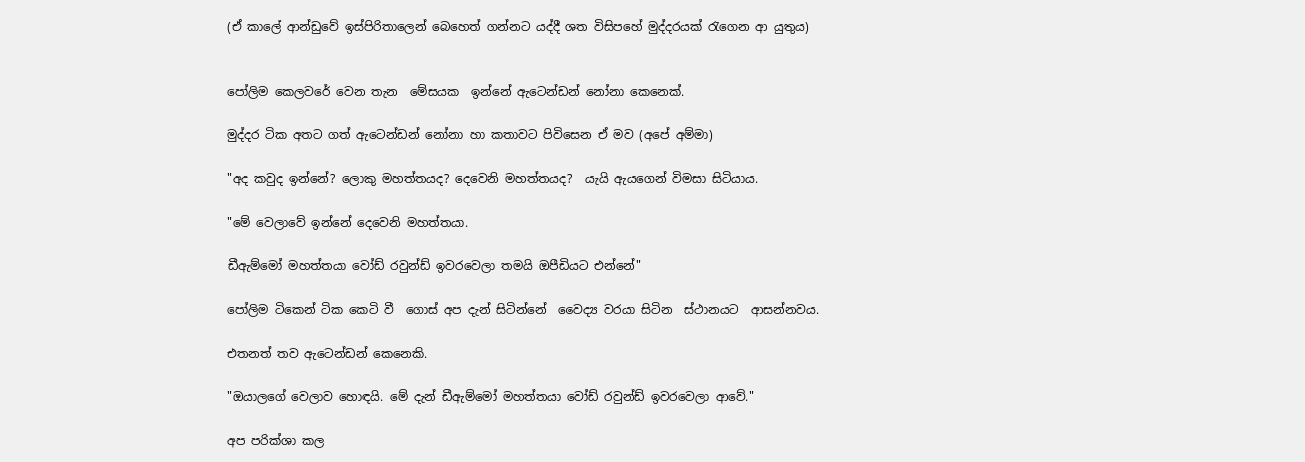(ඒ කාලේ ආන්ඩුවේ ඉස්පිරිතාලෙන් බෙහෙත් ගන්නට යද්දී ශත විසිපහේ මුද්දරයක් රැගෙන ආ යුතුය)


පෝලිම කෙලවරේ වෙන තැන  මේසයක  ඉන්නේ ඇටෙන්ඩන් නෝනා කෙනෙක්.

මුද්දර ටික අතට ගත් ඇටෙන්ඩන් නෝනා හා කතාවට පිවිසෙන ඒ මව (අපේ අම්මා)

"අද කවුද ඉන්නේ? ලොකු මහත්තයද? දෙවෙනි මහත්තයද?  යැයි ඇයගෙන් විමසා සිටියාය.

"මේ වෙලාවේ ඉන්නේ දෙවෙනි මහත්තයා.

ඩීඇම්මෝ මහත්තයා වෝඩ් රවුන්ඩ් ඉවරවෙලා තමයි ඔපීඩියට එන්නේ"

පෝලිම ටිකෙන් ටික කෙටි වී  ගොස් අප දැන් සිටින්නේ  වෛද්‍ය වරයා සිටින  ස්ථානයට  ආසන්නවය.

එතනත් තව ඇටෙන්ඩන් කෙනෙකි.

"ඔයාලගේ වෙලාව හොඳයි. මේ දැන් ඩීඇම්මෝ මහත්තයා වෝඩ් රවුන්ඩ් ඉවරවෙලා ආවේ."

අප පරික්ශා කල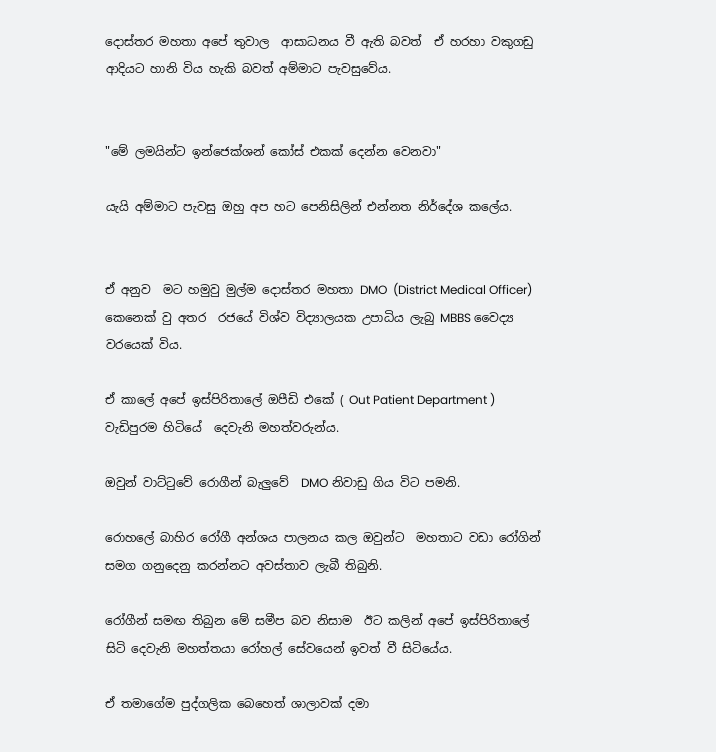දොස්තර මහතා අපේ තුවාල  ආසාධනය වී ඇති බවත්  ඒ හරහා වකුගඩු ආදියට හානි විය හැකි බවත් අම්මාට පැවසුවේය.


"මේ ලමයින්ට ඉන්ජෙක්ශන් කෝස් එකක් දෙන්න වෙනවා"

යැයි අම්මාට පැවසු ඔහු අප හට පෙනිසිලින් එන්නත නිර්දේශ කලේය.


ඒ අනුව  මට හමුවු මුල්ම දොස්තර මහතා DMO  (District Medical Officer) කෙනෙක් වු අතර  රජයේ විශ්ව විද්‍යාලයක උපාධිය ලැබු MBBS වෛද්‍ය වරයෙක් විය.

ඒ කාලේ අපේ ඉස්පිරිතාලේ ඔපීඩි එකේ ( Out Patient Department ) වැඩිපුරම හිටියේ  දෙවැනි මහත්වරුන්ය.

ඔවුන් වාට්ටුවේ රොගීන් බැලුවේ  DMO නිවාඩු ගිය විට පමනි.

රොහලේ බාහිර රෝගී අන්ශය පාලනය කල ඔවුන්ට  මහතාට වඩා රෝගින් සමග ගනුදෙනු කරන්නට අවස්තාව ලැබී තිබුනි.

රෝගීන් සමඟ තිබුන මේ සමීප බව නිසාම  ඊට කලින් අපේ ඉස්පිරිතාලේ සිටි දෙවැනි මහත්තයා රෝහල් සේවයෙන් ඉවත් වී සිටියේය.

ඒ තමාගේම පුද්ගලික බෙහෙත් ශාලාවක් දමා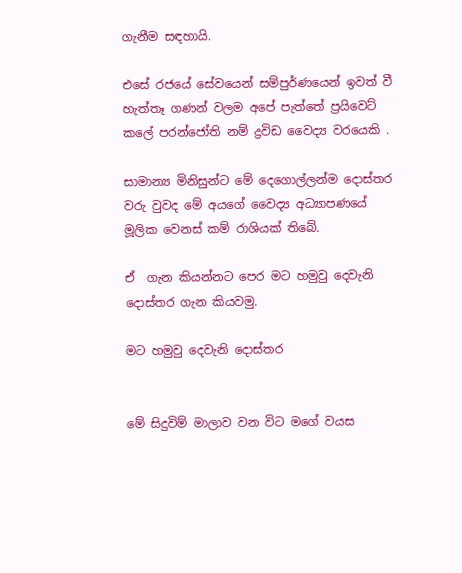ගැනීම සඳහායි.

එසේ රජයේ සේවයෙන් සම්පුර්ණයෙන් ඉවත් වී හැත්තෑ ගණන් වලම අපේ පැත්තේ ප්‍රයිවෙට් කලේ පරන්ජෝති නම් ද්‍රවිඩ වෛද්‍ය වරයෙකි .

සාමාන්‍ය මිනිසුන්ට මේ දෙගොල්ලන්ම දොස්තර වරු වුවද මේ අයගේ වෛද්‍ය අධ්‍යාපණයේ මූලික වෙනස් කම් රාශියක් තිබේ.

ඒ  ගැන කියන්නට පෙර මට හමුවු දෙවැනි දොස්තර ගැන කියවමු.

මට හමුවු දෙවැනි දොස්තර


මේ සිදුවිම් මාලාව වන විට මගේ වයස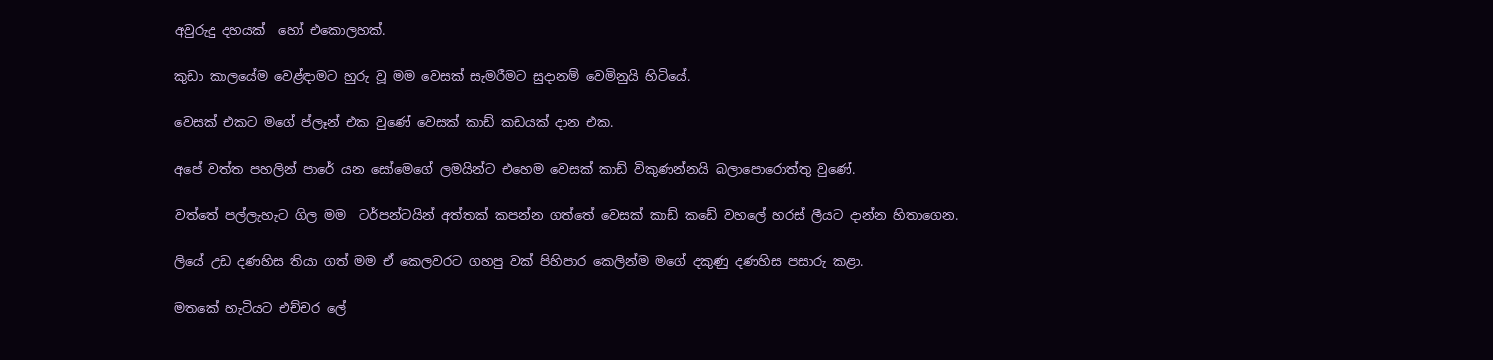අවුරුදු දහයක්  හෝ එකොලහක්.

කුඩා කාලයේම වෙළ්ඳාමට හුරු වූ මම වෙසක් සැමරීමට සුදානම් වෙමිනුයි හිටියේ.

වෙසක් එකට මගේ ප්ලෑන් එක වුණේ වෙසක් කාඩ් කඩයක් දාන එක.

අපේ වත්ත පහලින් පාරේ යන සෝමෙගේ ලමයින්ට එහෙම වෙසක් කාඩ් විකුණන්නයි බලාපොරොත්තු වුණේ.

වත්තේ පල්ලැහැට ගිල මම  ටර්පන්ටයින් අත්තක් කපන්න ගත්තේ වෙසක් කාඩ් කඩේ වහලේ හරස් ලීයට දාන්න හිතාගෙන.

ලියේ උඩ දණහිස තියා ගත් මම ඒ කෙලවරට ගහපු වක් පිහිපාර කෙලින්ම මගේ දකුණු දණහිස පසාරු කළා.

මතකේ හැටියට එච්චර ලේ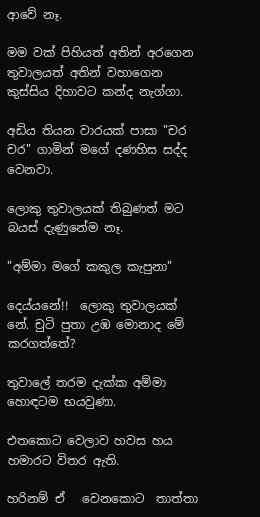ආවේ නෑ.

මම වක් පිහියත් අතින් අරගෙන තුවාලයත් අතින් වහාගෙන කුස්සිය දිහාවට කන්ද නැග්ගා.

අඩිය තියන වාරයක් පාසා "චර චර" ගාමින් මගේ දණහිස සද්ද වෙනවා.

ලොකු තුවාලයක් තිබුණත් මට බයස් දැණුනේම නෑ.

"අම්මා මගේ කකුල කැපුනා"

දෙය්යනේ!!  ලොකු තුවාලයක්  නේ. චුටි පුතා උඹ මොනාද මේ කරගත්තේ?

තුවාලේ තරම දැක්ක අම්මා හොඳටම භයවුණා.

එතකොට වෙලාව හවස හය හමාරට විතර ඇති.

හරිනම් ඒ   වෙනකොට  තාත්තා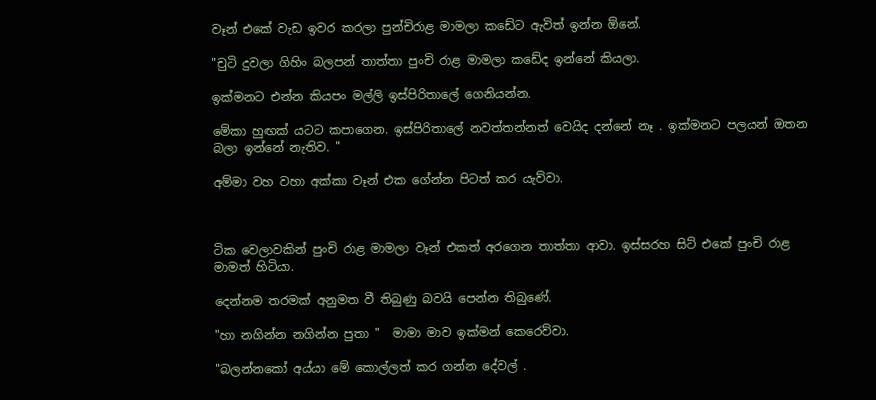වෑන් එකේ වැඩ ඉවර කරලා පුන්චිරාළ මාමලා කඩේට ඇවිත් ඉන්න ඕනේ.

"චුටි දුවලා ගිහිං බලපන් තාත්තා පුංචි රාළ මාමලා කඩේද ඉන්නේ කියලා.

ඉක්මනට එන්න කියපං මල්ලි ඉස්පිරිතාලේ ගෙනියන්න.

මේකා හුඟක් යටට කපාගෙන. ඉස්පිරිතාලේ නවත්තන්නත් වෙයිද දන්නේ නෑ . ඉක්මනට පලයන් ඔතන බලා ඉන්නේ නැතිව. "

අම්මා වහ වහා අක්කා වෑන් එක ගේන්න පිටත් කර යැව්වා.



ටික වෙලාවකින් පුංචි රාළ මාමලා වෑන් එකත් අරගෙන තාත්තා ආවා. ඉස්සරහ සිට් එකේ පුංචි රාළ මාමත් හිටියා.

දෙන්නම තරමක් අනුමත වී තිබුණු බවයි පෙන්න තිබුණේ.

"හා නගින්න නගින්න පුතා "  මාමා මාව ඉක්මන් කෙරෙව්වා.

"බලන්නකෝ අය්යා මේ කොල්ලත් කර ගන්න දේවල් .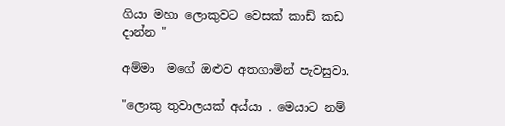ගියා මහා ලොකුවට වෙසක් කාඩ් කඩ දාන්න "

අම්මා  මගේ ඔළුව අතගාමින් පැවසුවා.

"ලොකු තුවාලයක් අය්යා . මෙයාට නම්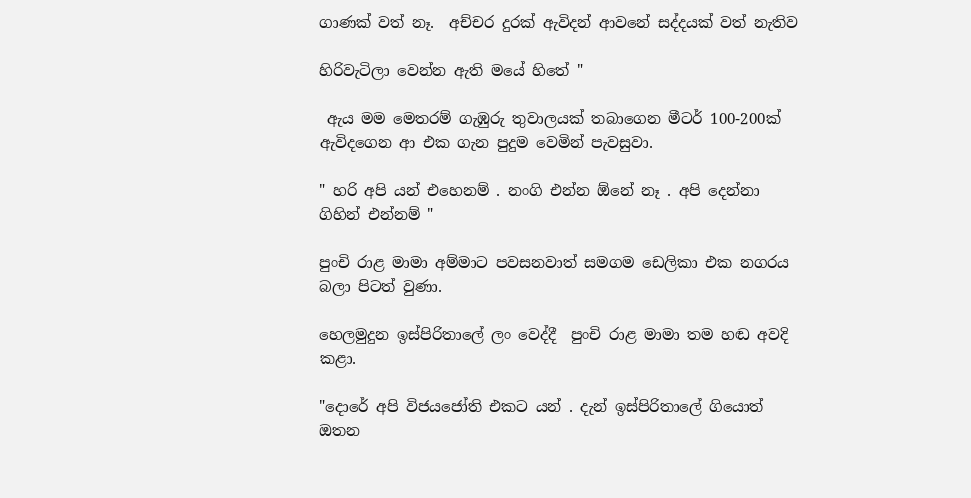ගාණක් වත් නෑ.  අච්චර දුරක් ඇවිදන් ආවනේ සද්දයක් වත් නැතිව

හිරිවැටිලා වෙන්න ඇති මයේ හිතේ "

 ඇය මම මෙතරම් ගැඹුරු තුවාලයක් තබාගෙන මීටර් 100-200ක් ඇවිදගෙන ආ එක ගැන පුදුම වෙමින් පැවසුවා.

" හරි අපි යන් එහෙනම් . නංගි එන්න ඕනේ නෑ . අපි දෙන්නා ගිහින් එන්නම් "

පුංචි රාළ මාමා අම්මාට පවසනවාත් සමගම ඩෙලිකා එක නගරය බලා පිටත් වුණා.

හෙලමුදුන ඉස්පිරිතාලේ ලං වෙද්දී  පුංචි රාළ මාමා තම හඬ අවදි කළා.

"දොරේ අපි විජයජෝති එකට යන් . දැන් ඉස්පිරිතාලේ ගියොත් ඔතන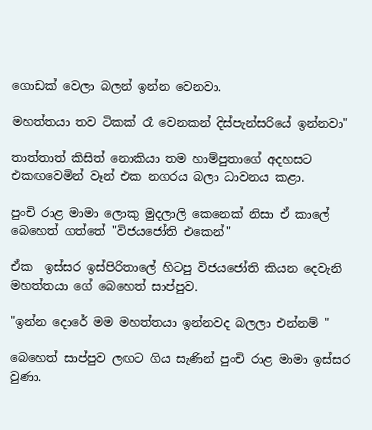ගොඩක් වෙලා බලන් ඉන්න වෙනවා.

මහත්තයා තව ටිකක් රෑ වෙනකන් දිස්පැන්සරියේ ඉන්නවා"

තාත්තාත් කිසිත් නොකියා තම හාම්පුතාගේ අදහසට එකඟවෙමින් වෑන් එක නගරය බලා ධාවනය කළා.

පුංචි රාළ මාමා ලොකු මුදලාලි කෙනෙක් නිසා ඒ කාලේ බෙහෙත් ගත්තේ "විජයජෝති එකෙන්"

ඒක  ඉස්සර ඉස්පිරිතාලේ හිටපු විජයජෝති කියන දෙවැනි මහත්තයා ගේ බෙහෙත් සාප්පුව.

"ඉන්න දොරේ මම මහත්තයා ඉන්නවද බලලා එන්නම් "

බෙහෙත් සාප්පුව ලඟට ගිය සැණින් පුංචි රාළ මාමා ඉස්සර වුණා.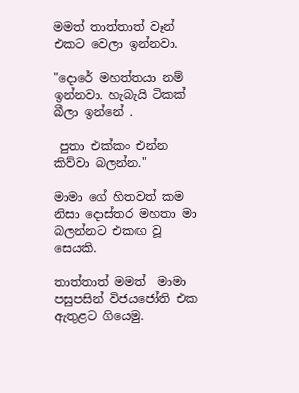මමත් තාත්තාත් වෑන් එකට වෙලා ඉන්නවා.

"දොරේ මහත්තයා නම් ඉන්නවා. හැබැයි ටිකක් බීලා ඉන්නේ .

 පුතා එක්කං එන්න කිව්වා බලන්න."

මාමා ගේ හිතවත් කම නිසා දොස්තර මහතා මා බලන්නට එකඟ වූ සෙයකි.

තාත්තාත් මමත්  මාමා පසුපසින් විජයජෝති එක ඇතුළට ගියෙමු.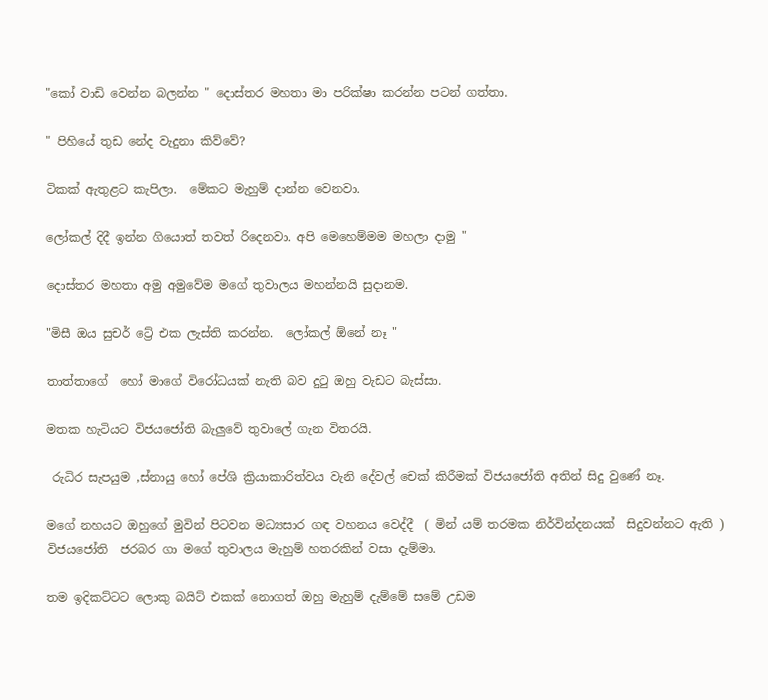"කෝ වාඩි වෙන්න බලන්න " දොස්තර මහතා මා පරික්ෂා කරන්න පටන් ගත්තා.

" පිහියේ තුඩ නේද වැදුනා කිව්වේ?

ටිකක් ඇතුළට කැපිලා.  මේකට මැහුම් දාන්න වෙනවා.

ලෝකල් දිදී ඉන්න ගියොත් තවත් රිදෙනවා. අපි මෙහෙම්මම මහලා දාමු "

දොස්තර මහතා අමු අමුවේම මගේ තුවාලය මහන්නයි සුදානම.

"මිසී ඔය සුචර් ට්‍රේ එක ලැස්ති කරන්න.  ලෝකල් ඕනේ නෑ "

තාත්තාගේ  හෝ මාගේ විරෝධයක් නැති බව දුටු ඔහු වැඩට බැස්සා.

මතක හැටියට විජයජෝති බැලුවේ තුවාලේ ගැන විතරයි.

 රුධිර සැපයුම ,ස්නායු හෝ පේශි ක්‍රියාකාරිත්වය වැනි දේවල් චෙක් කිරීමක් විජයජෝති අතින් සිදු වුණේ නෑ.

මගේ නහයට ඔහුගේ මුවින් පිටවන මධ්‍යසාර ගඳ වහනය වෙද්දී  ( මින් යම් තරමක නිර්වින්දනයක්  සිදුවන්නට ඇති )  විජයජෝති  ජරබර ගා මගේ තුවාලය මැහුම් හතරකින් වසා දැම්මා.

තම ඉදිකට්ටට ලොකු බයිට් එකක් නොගත් ඔහු මැහුම් දැම්මේ සමේ උඩම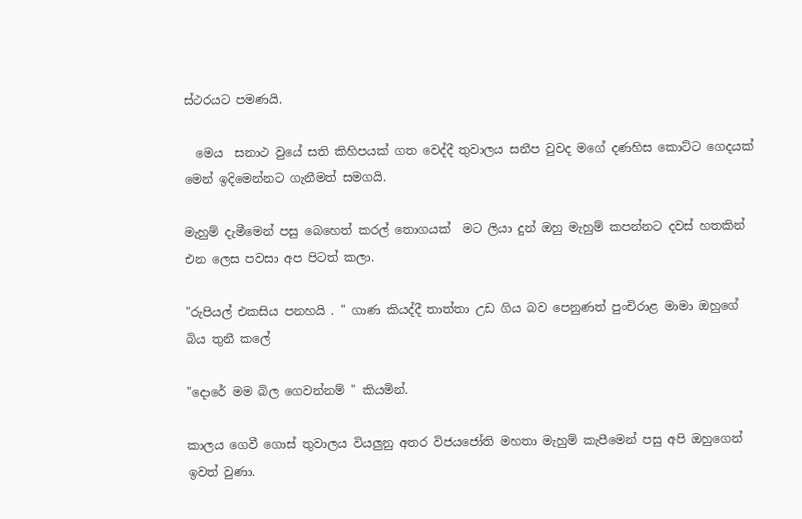ස්ථරයට පමණයි.

  මෙය  සනාථ වුයේ සති කිහිපයක් ගත වෙද්දී තුවාලය සනීප වුවද මගේ දණහිස කොට්ට ගෙදයක් මෙන් ඉදිමෙන්නට ගැනීමත් සමගයි.

මැහුම් දැමීමෙන් පසු බෙහෙත් කරල් තොගයක්  මට ලියා දුන් ඔහු මැහුම් කපන්නට දවස් හතකින් එන ලෙස පවසා අප පිටත් කලා.

"රුපියල් එකසිය පනහයි . " ගාණ කියද්දී තාත්තා උඩ ගිය බව පෙනුණත් පුංචිරාළ මාමා ඔහුගේ බිය තුනී කලේ

"දොරේ මම බිල ගෙවන්නම් " කියමින්.

කාලය ගෙවී ගොස් තුවාලය වියලුනු අතර විජයජෝති මහතා මැහුම් කැපීමෙන් පසු අපි ඔහුගෙන් ඉවත් වුණා.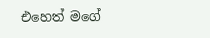එහෙත් මගේ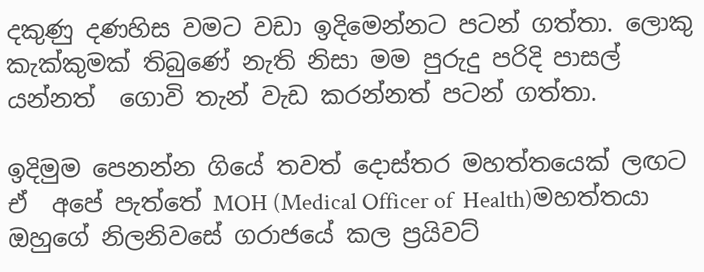දකුණු දණහිස වමට වඩා ඉදිමෙන්නට පටන් ගත්තා. ලොකු කැක්කුමක් තිබුණේ නැති නිසා මම පුරුදු පරිදි පාසල් යන්නත්  ගොවි තැන් වැඩ කරන්නත් පටන් ගත්තා.

ඉදිමුම පෙනන්න ගියේ තවත් දොස්තර මහත්තයෙක් ලඟට ඒ  අපේ පැත්තේ MOH (Medical Officer of  Health)මහත්තයා ඔහුගේ නිලනිවසේ ගරාජයේ කල ප්‍රයිවට්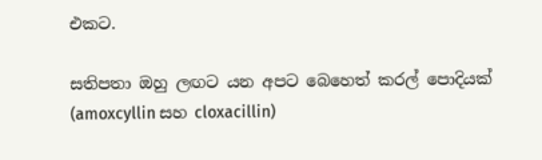එකට.

සතිපතා ඔහු ලඟට යන අපට බෙහෙත් කරල් පොදියක් (amoxcyllin සහ cloxacillin)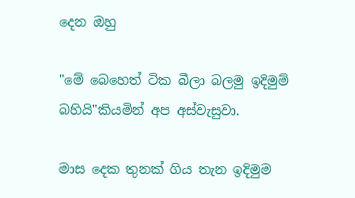දෙන ඔහු

"මේ බෙහෙත් ටික බීලා බලමු ඉදිමුම් බහියි"කියමින් අප අස්වැසුවා.

මාස දෙක තුනක් ගිය තැන ඉදිමුම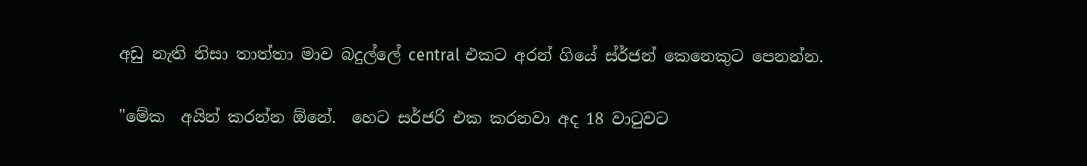අඩු නැති නිසා තාත්තා මාව බදුල්ලේ central එකට අරන් ගියේ ස්ර්ජන් කෙනෙකුට පෙනන්න.

"මේක  අයින් කරන්න ඕනේ.  හෙට සර්ජරි එක කරනවා අද 18 වාටුවට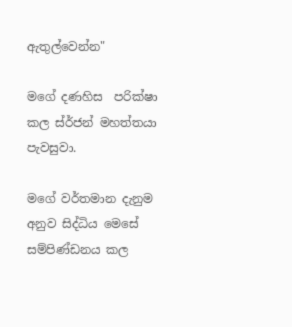ඇතුල්වෙන්න"

මගේ දණහිස  පරික්ෂා කල ස්ර්ජන් මහත්තයා පැවසුවා.

මගේ වර්තමාන දැනුම අනුව සිද්ධිය මෙසේ සම්පිණ්ඩනය කල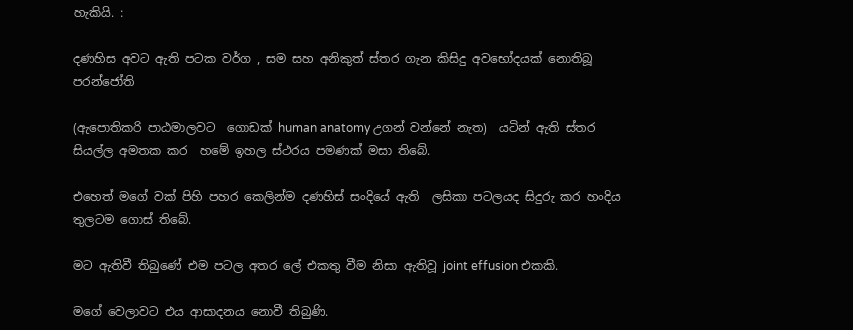හැකියි. :

දණහිස අවට ඇති පටක වර්ග , සම සහ අනිකුත් ස්තර ගැන කිසිදු අවභෝදයක් නොතිබූ පරන්ජෝති

(ඇපොතිකරි පාඨමාලවට  ගොඩක් human anatomy උගන් වන්නේ නැත)  යටින් ඇති ස්තර සියල්ල අමතක කර  හමේ ඉහල ස්ථරය පමණක් මසා තිබේ.

එහෙත් මගේ වක් පිහි පහර කෙලින්ම දණහිස් සංදියේ ඇති  ලසිකා පටලයද සිදුරු කර හංදිය තුලටම ගොස් තිබේ.

මට ඇතිවී තිබුණේ එම පටල අතර ලේ එකතු වීම නිසා ඇතිවූ joint effusion එකකි.

මගේ වෙලාවට එය ආසාදනය නොවී තිබුණි.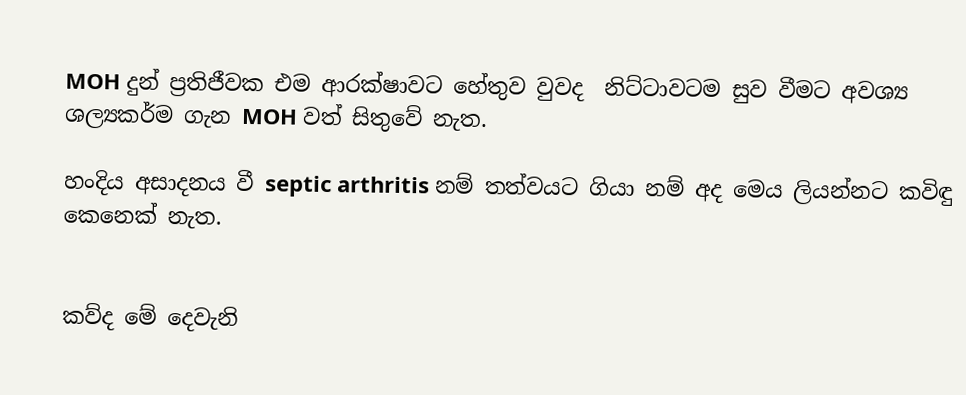MOH දුන් ප්‍රතිජීවක එම ආරක්ෂාවට හේතුව වුවද  නිට්ටාවටම සුව වීමට අවශ්‍ය ශල්‍යකර්ම ගැන MOH වත් සිතුවේ නැත.

හංදිය අසාදනය වී septic arthritis නම් තත්වයට ගියා නම් අද මෙය ලියන්නට කවිඳු කෙනෙක් නැත.


කව්ද මේ දෙවැනි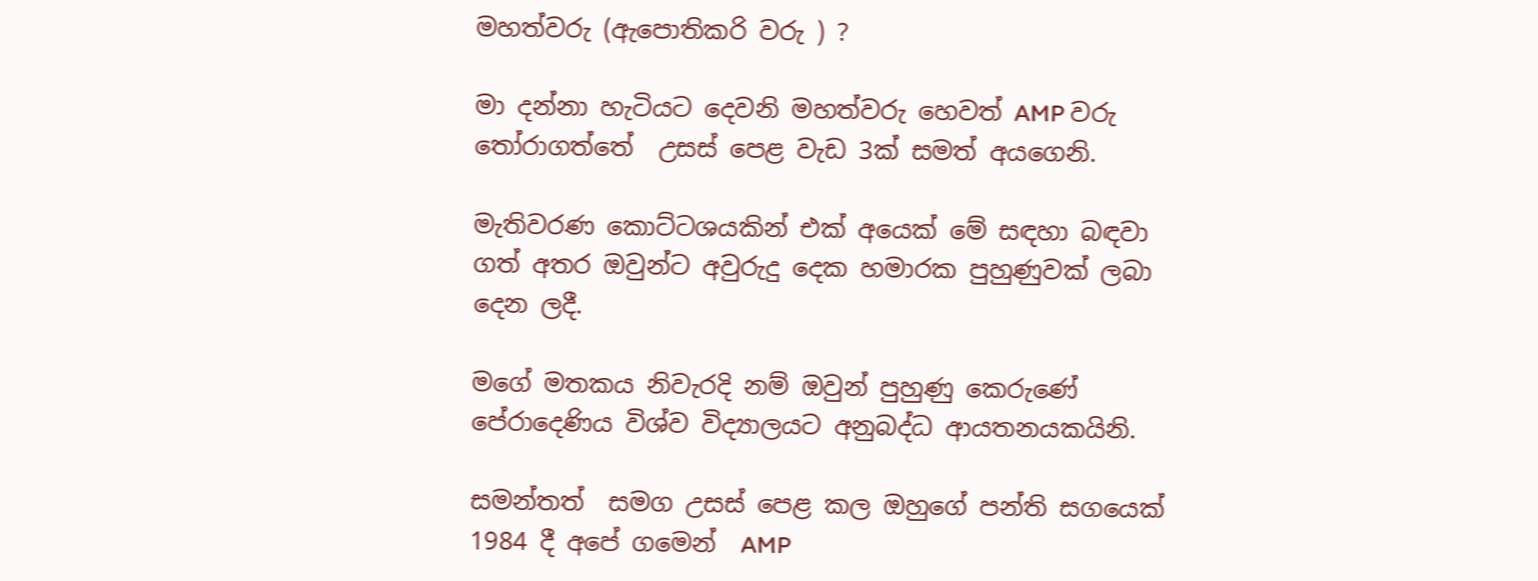මහත්වරු (ඇපොතිකරි වරු ) ?

මා දන්නා හැටියට දෙවනි මහත්වරු හෙවත් AMP වරු තෝරාගත්තේ  උසස් පෙළ වැඩ 3ක් සමත් අයගෙනි.

මැතිවරණ කොට්ටශයකින් එක් අයෙක් මේ සඳහා බඳවා ගත් අතර ඔවුන්ට අවුරුදු දෙක හමාරක පුහුණුවක් ලබා දෙන ලදී.

මගේ මතකය නිවැරදි නම් ඔවුන් පුහුණු කෙරුණේ පේරාදෙණිය විශ්ව විද්‍යාලයට අනුබද්ධ ආයතනයකයිනි.

සමන්තත්  සමග උසස් පෙළ කල ඔහුගේ පන්ති සගයෙක් 1984 දී අපේ ගමෙන්  AMP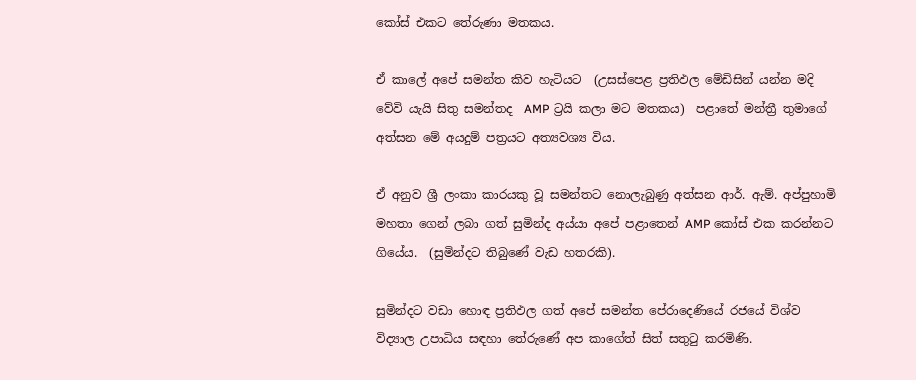කෝස් එකට තේරුණා මතකය.

ඒ කාලේ අපේ සමන්ත කිව හැටියට  (උසස්පෙළ ප්‍රතිඵල මේඩිසින් යන්න මදි වේවි යැයි සිතු සමන්තද  AMP ට්‍රයි කලා මට මතකය)  පළාතේ මන්ත්‍රී තුමාගේ අත්සන මේ අයදුම් පත්‍රයට අත්‍යවශ්‍ය විය.

ඒ අනුව ශ්‍රී ලංකා කාරයකු වූ සමන්තට නොලැබුණු අත්සන ආර්. ඇම්. අප්පුහාමි මහතා ගෙන් ලබා ගත් සුමින්ද අය්යා අපේ පළාතෙන් AMP කෝස් එක කරන්නට ගියේය.  (සුමින්දට තිබුණේ වැඩ හතරකි).

සුමින්දට වඩා හොඳ ප්‍රතිඵල ගත් අපේ සමන්ත පේරාදෙණියේ රජයේ විශ්ව විද්‍යාල උපාධිය සඳහා තේරුණේ අප කාගේත් සිත් සතුටු කරමිණි.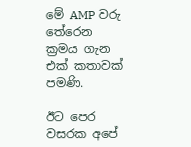මේ AMP වරු තේරෙන ක්‍රමය ගැන එක් කතාවක් පමණි.

ඊට පෙර වසරක අපේ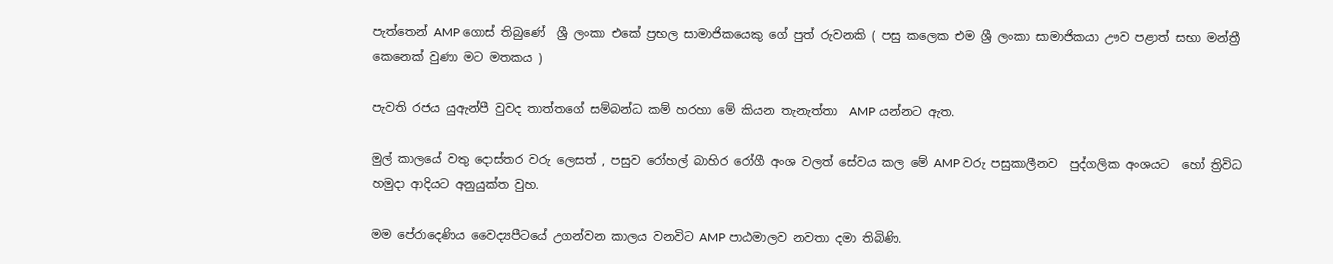පැත්තෙන් AMP ගොස් තිබුණේ  ශ්‍රී ලංකා එකේ ප්‍රභල සාමාජිකයෙකු ගේ පුත් රුවනකි ( පසු කලෙක එම ශ්‍රී ලංකා සාමාජිකයා ඌව පළාත් සභා මන්ත්‍රී කෙනෙක් වුණා මට මතකය )

පැවති රජය යුඇන්පී වුවද තාත්තගේ සම්බන්ධ කම් හරහා මේ කියන තැනැත්තා  AMP යන්නට ඇත.

මුල් කාලයේ වතු දොස්තර වරු ලෙසත් , පසුව රෝහල් බාහිර රෝගී අංශ වලත් සේවය කල මේ AMP වරු පසුකාලීනව  පුද්ගලික අංශයට  හෝ ත්‍රිවිධ හමුදා ආදියට අනුයුක්ත වුහ.

මම පේරාදෙණිය වෛද්‍යපීටයේ උගන්වන කාලය වනවිට AMP පාඨමාලව නවතා දමා තිබිණි.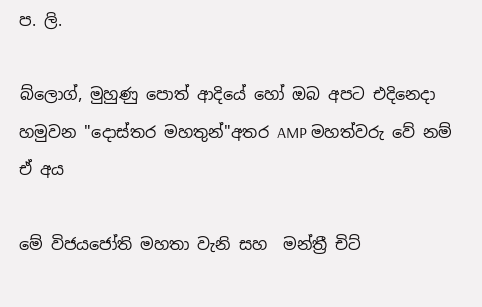ප. ලි.

බ්ලොග්, මුහුණු පොත් ආදියේ හෝ ඔබ අපට එදිනෙදා හමුවන "දොස්තර මහතුන්"අතර AMP මහත්වරු වේ නම් ඒ අය

මේ විජයජෝති මහතා වැනි සහ  මන්ත්‍රී චිට්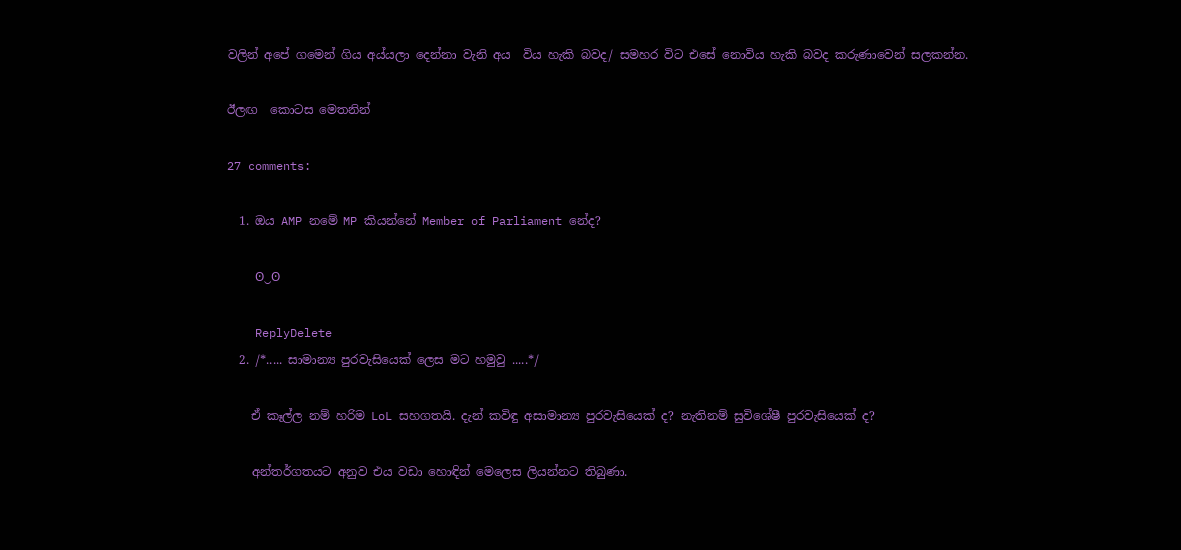වලින් අපේ ගමෙන් ගිය අය්යලා දෙන්නා වැනි අය  විය හැකි බවද/ සමහර විට එසේ නොවිය හැකි බවද කරුණාවෙන් සලකන්න.

ඊලඟ  කොටස මෙතනින්

27 comments:

  1. ඔය AMP නමේ MP කියන්නේ Member of Parliament නේද?

    ʘ‿ʘ

    ReplyDelete
  2. /*..... සාමාන්‍ය පුරවැසියෙක් ලෙස මට හමුවු .....*/

    ඒ කෑල්ල නම් හරිම LoL සහගතයි. දැන් කවිඳු අසාමාන්‍ය පුරවැසියෙක් ද? නැතිනම් සුවිශේෂී පුරවැසියෙක් ද?

    අන්තර්ගතයට අනුව එය වඩා හොඳින් මෙලෙස ලියන්නට තිබුණා.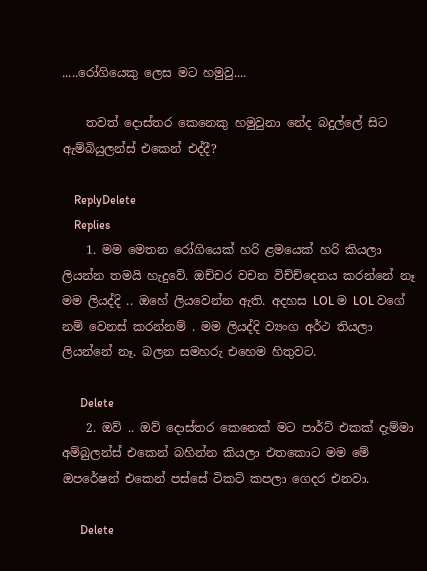.....රෝගියෙකු ලෙස මට හමුවු....

    තවත් දොස්තර කෙනෙකු හමුවුනා නේද බදුල්ලේ සිට ඇම්බියුලන්ස් එකෙන් එද්දී?

    ReplyDelete
    Replies
    1. මම මෙතන රෝගියෙක් හරි ළමයෙක් හරි කියලා ලියන්න තමයි හැදුවේ. ඔච්චර වචන විච්ච්දෙනය කරන්නේ නෑ මම ලියද්දි .. ඔහේ ලියවෙන්න ඇති. අදහස LOL ම LOL වගේ නම් වෙනස් කරන්නම් . මම ලියද්දි ව්‍යංග අර්ථ තියලා ලියන්නේ නෑ. බලන සමහරු එහෙම හිතුවට.

      Delete
    2. ඔව් .. ඔව් දොස්තර කෙනෙක් මට පාර්ට් එකක් දැම්මා අම්බුලන්ස් එකෙන් බහින්න කියලා එතකොට මම මේ ඔපරේෂන් එකෙන් පස්සේ ටිකට් කපලා ගෙදර එනවා.

      Delete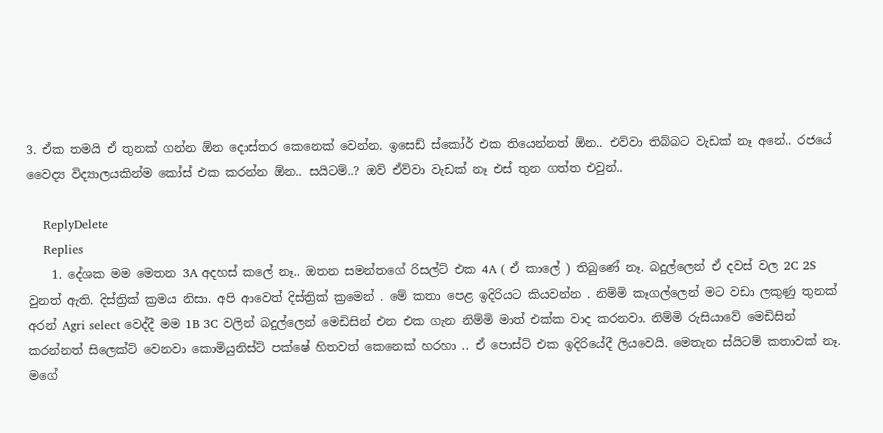3. ඒක තමයි ඒ තුනක් ගන්න ඕන දොස්තර කෙනෙක් වෙන්න. ඉසෙඩ් ස්කෝර් එක තියෙන්නත් ඕන.. එව්වා තිබ්බට වැඩක් නෑ අනේ.. රජයේ වෛද්‍ය විද්‍යාලයකින්ම කෝස් එක කරන්න ඕන.. සයිටම්..? ඔව් ඒව්වා වැඩක් නෑ එස් තුන ගත්ත එවුන්..

    ReplyDelete
    Replies
    1. දේශක මම මෙතන 3A අදහස් කලේ නෑ.. ඔතන සමන්තගේ රිසල්ට් එක 4A ( ඒ කාලේ ) තිබුණේ නෑ. බදුල්ලෙන් ඒ දවස් වල 2C 2S වුනත් ඇති. දිස්ත්‍රික් ක්‍රමය නිසා. අපි ආවෙත් දිස්ත්‍රික් ක්‍රමෙන් . මේ කතා පෙළ ඉදිරියට කියවන්න . නිම්මි කෑගල්ලෙන් මට වඩා ලකුණු තුනක් අරන් Agri select වෙද්දී මම 1B 3C වලින් බදුල්ලෙන් මෙඩිසින් එන එක ගැන නිම්මි මාත් එක්ක වාද කරනවා. නිම්මි රුසියාවේ මෙඩිසින් කරන්නත් සිලෙක්ට් වෙනවා කොමියුනිස්ට් පක්ෂේ හිතවත් කෙනෙක් හරහා .. ඒ පොස්ට් එක ඉදිරියේදී ලියවෙයි. මෙතැන ස්යිටම් කතාවක් නෑ. මගේ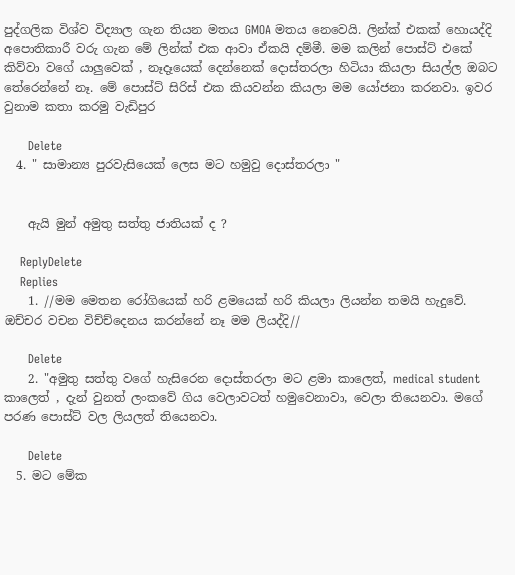පුද්ගලික විශ්ව විද්‍යාල ගැන තියන මතය GMOA මතය නෙවෙයි. ලින්ක් එකක් හොයද්දි අපොතිකාරී වරු ගැන මේ ලින්ක් එක ආවා ඒකයි දම්මී. මම කලින් පොස්ට් එකේ කිව්වා වගේ යාලුවෙක් , නෑදෑයෙක් දෙන්නෙක් දොස්තරලා හිටියා කියලා සියල්ල ඔබට තේරෙන්නේ නෑ. මේ පොස්ට් සිරිස් එක කියවන්න කියලා මම යෝජනා කරනවා. ඉවර වුනාම කතා කරමු වැඩිපුර

      Delete
  4. " සාමාන්‍ය පුරවැසියෙක් ලෙස මට හමුවු දොස්තරලා "


    ඇයි මුන් අමුතු සත්තු ජාතියක් ද ?

    ReplyDelete
    Replies
    1. //මම මෙතන රෝගියෙක් හරි ළමයෙක් හරි කියලා ලියන්න තමයි හැදුවේ. ඔච්චර වචන විච්ච්දෙනය කරන්නේ නෑ මම ලියද්දි//

      Delete
    2. "අමුතු සත්තු වගේ හැසිරෙන දොස්තරලා මට ළමා කාලෙත්, medical student කාලෙත් , දැන් වුනත් ලංකවේ ගිය වෙලාවටත් හමුවෙනාවා, වෙලා තියෙනවා. මගේ පරණ පොස්ට් වල ලියලත් තියෙනවා.

      Delete
  5. මට මේක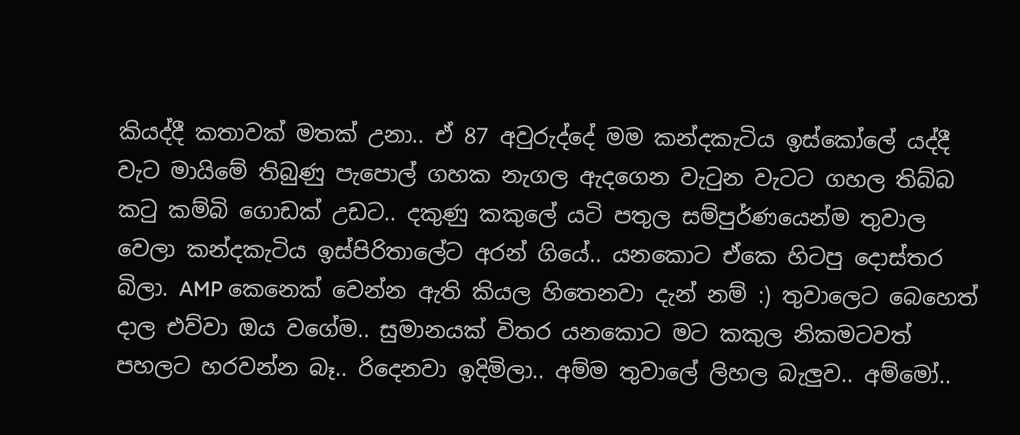කියද්දී කතාවක් මතක් උනා.. ඒ 87 අවුරුද්දේ මම කන්දකැටිය ඉස්කෝලේ යද්දී වැට මායිමේ තිබුණු පැපොල් ගහක නැගල ඇදගෙන වැටුන වැටට ගහල තිබ්බ කටු කම්බි ගොඩක් උඩට.. දකුණු කකුලේ යටි පතුල සම්පුර්ණයෙන්ම තුවාල වෙලා කන්දකැටිය ඉස්පිරිතාලේට අරන් ගියේ.. යනකොට ඒකෙ හිටපු දොස්තර බිලා. AMP කෙනෙක් වෙන්න ඇති කියල හිතෙනවා දැන් නම් :) තුවාලෙට බෙහෙත් දාල එව්වා ඔය වගේම.. සුමානයක් විතර යනකොට මට කකුල නිකමටවත් පහලට හරවන්න බෑ.. රිදෙනවා ඉදිමිලා.. අම්ම තුවාලේ ලිහල බැලුව.. අම්මෝ..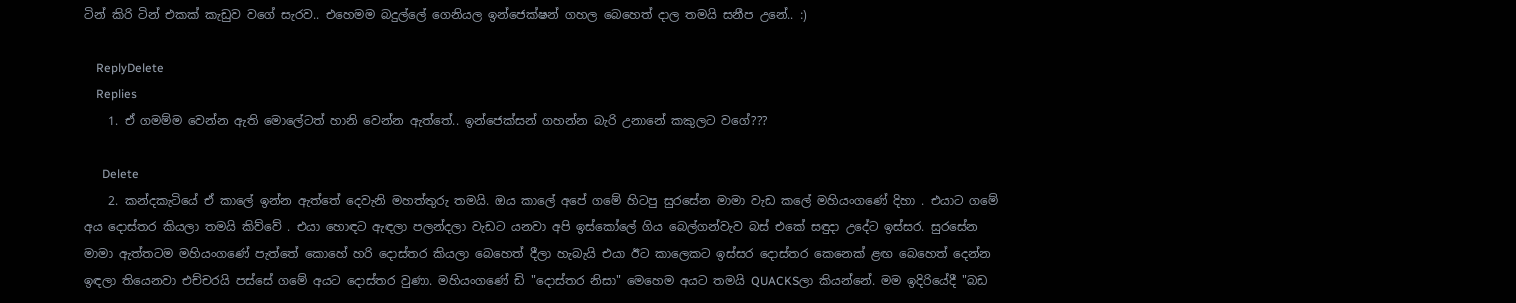ටින් කිරි ටින් එකක් කැඩුව වගේ සැරව.. එහෙමම බදුල්ලේ ගෙනියල ඉන්ජෙක්ෂන් ගහල බෙහෙත් දාල තමයි සනීප උනේ.. :)

    ReplyDelete
    Replies
    1. ඒ ගමම්ම වෙන්න ඇති මොලේටත් හානි වෙන්න ඇත්තේ.. ඉන්ජෙක්සන් ගහන්න බැරි උනානේ කකුලට වගේ???

      Delete
    2. කන්දකැටියේ ඒ කාලේ ඉන්න ඇත්තේ දෙවැනි මහත්තුරු තමයි. ඔය කාලේ අපේ ගමේ හිටපු සුරසේන මාමා වැඩ කලේ මහියංගණේ දිහා . එයාට ගමේ අය දොස්තර කියලා තමයි කිව්වේ . එයා හොඳට ඇඳලා පලන්දලා වැඩට යනවා අපි ඉස්කෝලේ ගිය බෙල්ගන්වැව බස් එකේ සඳුදා උදේට ඉස්සර. සුරසේන මාමා ඇත්තටම මහියංගණේ පැත්තේ කොහේ හරි දොස්තර කියලා බෙහෙත් දීලා හැබැයි එයා ඊට කාලෙකට ඉස්සර දොස්තර කෙනෙක් ළඟ බෙහෙත් දෙන්න ඉඳලා තියෙනවා එච්චරයි පස්සේ ගමේ අයට දොස්තර වුණා. මහියංගණේ ඩි "දොස්තර නිසා" මෙහෙම අයට තමයි QUACKSලා කියන්නේ. මම ඉදිරියේදී "බඩ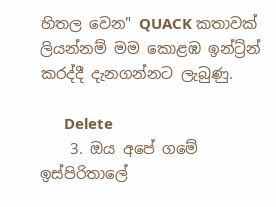හිතල වෙන" QUACK කතාවක් ලියන්නම් මම කොළඹ ඉන්ට්‍ර්න් කරද්දී දැනගන්නට ලැබුණු.

      Delete
    3. ඔය අපේ ගමේ ඉස්පිරිතාලේ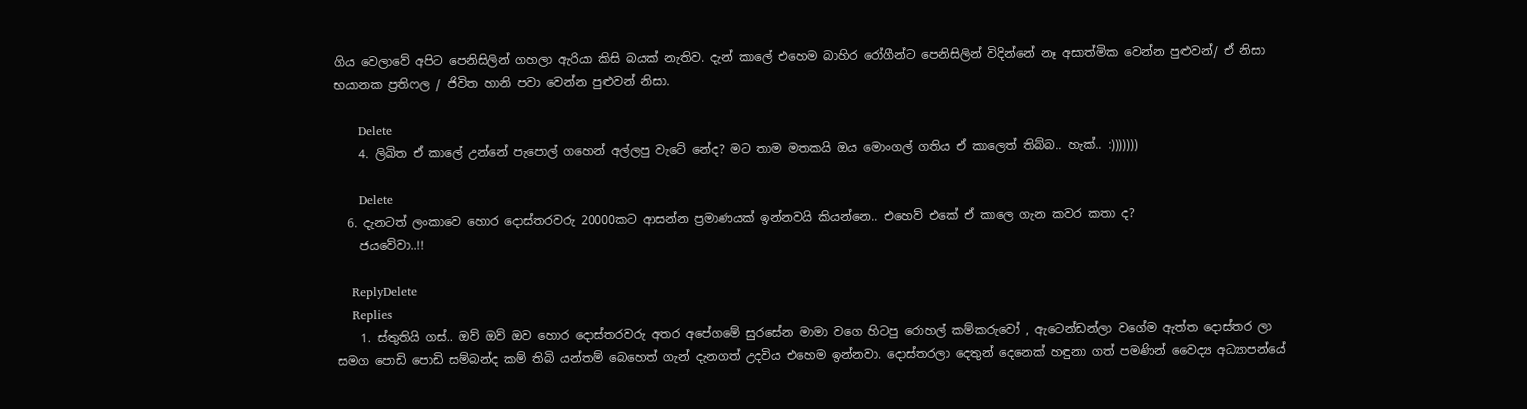ගිය වෙලාවේ අපිට පෙනිසිලින් ගහලා ඇරියා කිසි බයක් නැතිව. දැන් කාලේ එහෙම බාහිර රෝගීන්ට පෙනිසිලින් විදින්නේ නෑ අසාත්මික වෙන්න පුළුවන්/ ඒ නිසා භයානක ප්‍රතිෆල / ජිවිත හානි පවා වෙන්න පුළුවන් නිසා.

      Delete
    4. ලිඛිත ඒ කාලේ උන්නේ පැපොල් ගහෙන් අල්ලපු වැටේ නේද? මට තාම මතකයි ඔය මොංගල් ගතිය ඒ කාලෙත් තිබ්බ.. හැක්.. :)))))))

      Delete
  6. දැනටත් ලංකාවෙ හොර දොස්තරවරු 20000කට ආසන්න ප්‍රමාණයක් ඉන්නවයි කියන්නෙ.. එහෙව් එකේ ඒ කාලෙ ගැන කවර කතා ද?
    ජයවේවා..!!

    ReplyDelete
    Replies
    1. ස්තුතියි ගස්.. ඔව් ඔව් ඔව හොර දොස්තරවරු අතර අපේගමේ සුරසේන මාමා වගෙ හිටපු රොහල් කම්කරුවෝ , ඇටෙන්ඩන්ලා වගේම ඇත්ත දොස්තර ලා සමග පොඩි පොඩි සම්බන්ද කම් තිබි යන්තම් බෙහෙත් ගැන් දැනගත් උදවිය එහෙම ඉන්නවා. දොස්තරලා දෙතුන් දෙනෙක් හඳුනා ගත් පමණින් වෛද්‍ය අධ්‍යාපන්යේ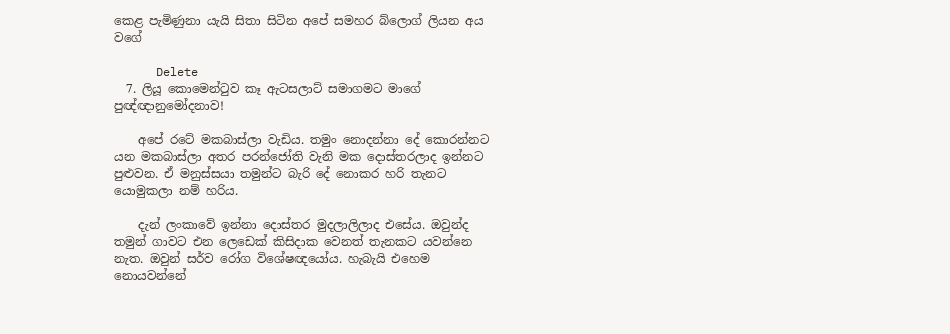කෙළ පැමිණුනා යැයි සිතා සිටින අපේ සමහර බ්ලොග් ලියන අය වගේ

      Delete
  7. ලියූ කොමෙන්ටුව කෑ ඇටසලාට් සමාගමට මාගේ පුඥ්ඥානුමෝදනාව!

    අපේ රටේ මකබාස්ලා වැඩිය. තමුං නොදන්නා දේ කොරන්නට යන මකබාස්ලා අතර පරන්ජෝති වැනි මක දොස්තරලාද ඉන්නට පුළුවන. ඒ මනුස්සයා තමුන්ට බැරි දේ නොකර හරි තැනට යොමුකලා නම් හරිය.

    දැන් ලංකාවේ ඉන්නා දොස්තර මුදලාලිලාද එසේය. ඔවුන්ද තමුන් ගාවට එන ලෙඩෙක් කිසිදාක වෙනත් තැනකට යවන්නෙ නැත. ඔවුන් සර්ව රෝග විශේෂඥයෝය. හැබැයි එහෙම නොයවන්නේ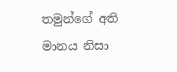තමුන්ගේ අති මානය නිසා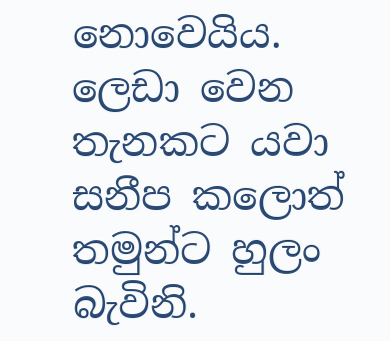නොවෙයිය. ලෙඩා වෙන තැනකට යවා සනීප කලොත් තමුන්ට හුලං බැවිනි.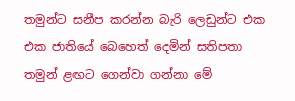තමුන්ට සනීප කරන්න බැරි ලෙඩුන්ට එක එක ජාතියේ බෙහෙත් දෙමින් සතිපතා තමුන් ළඟට ගෙන්වා ගන්නා මේ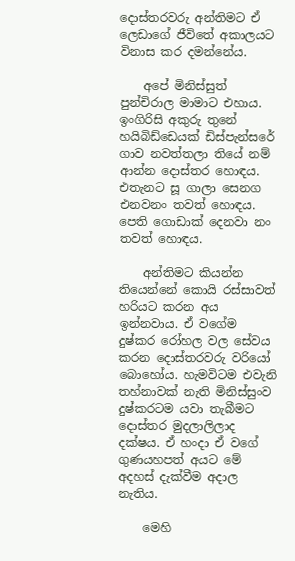දොස්තරවරු අන්තිමට ඒ ලෙඩාගේ ජීවිතේ අකාලයට විනාස කර දමන්නේය.

    අපේ මිනිස්සුත් පුන්චිරාල මාමාට එහාය. ඉංගිරිසි අකුරු තුනේ හයිබිඩ්ඩෙයක් ඩිස්පැන්සරේ ගාව නවත්තලා තියේ නම් ආන්න දොස්තර හොඳය. එතැනට සූ ගාලා සෙනග එනවනං තවත් හොඳය. පෙති ගොඩාක් දෙනවා නං තවත් හොඳය.

    අන්තිමට කියන්න තියෙන්නේ කොයි රස්සාවත් හරියට කරන අය ඉන්නවාය. ඒ වගේම දුෂ්කර රෝහල වල සේවය කරන දොස්තරවරු වරියෝ බොහෝය. හැමවිටම එවැනි තහ්නාවක් නැති මිනිස්සුංව දුෂ්කරටම යවා තැබීමට දොස්තර මුදලාලිලාද දක්ෂය. ඒ හංදා ඒ වගේ ගුණයහපත් අයට මේ අදහස් දැක්වීම අදාල නැතිය.

    මෙහි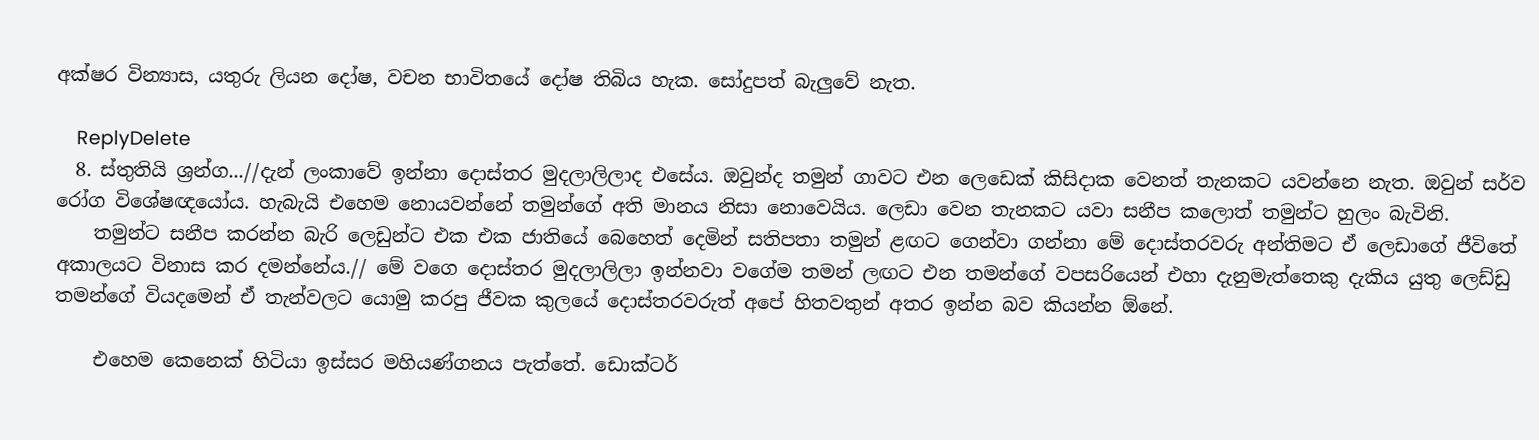අක්ෂර වින්‍යාස, යතුරු ලියන දෝෂ, වචන භාවිතයේ දෝෂ තිබිය හැක. සෝදුපත් බැලුවේ නැත.

    ReplyDelete
  8. ස්තුතියි ශ්‍රන්ග...//දැන් ලංකාවේ ඉන්නා දොස්තර මුදලාලිලාද එසේය. ඔවුන්ද තමුන් ගාවට එන ලෙඩෙක් කිසිදාක වෙනත් තැනකට යවන්නෙ නැත. ඔවුන් සර්ව රෝග විශේෂඥයෝය. හැබැයි එහෙම නොයවන්නේ තමුන්ගේ අති මානය නිසා නොවෙයිය. ලෙඩා වෙන තැනකට යවා සනීප කලොත් තමුන්ට හුලං බැවිනි.
    තමුන්ට සනීප කරන්න බැරි ලෙඩුන්ට එක එක ජාතියේ බෙහෙත් දෙමින් සතිපතා තමුන් ළඟට ගෙන්වා ගන්නා මේ දොස්තරවරු අන්තිමට ඒ ලෙඩාගේ ජීවිතේ අකාලයට විනාස කර දමන්නේය.// මේ වගෙ දොස්තර මුදලාලිලා ඉන්නවා වගේම තමන් ලඟට එන තමන්ගේ වපසරියෙන් එහා දැනුමැත්තෙකු දැකිය යුතු ලෙඩ්ඩු තමන්ගේ වියදමෙන් ඒ තැන්වලට යොමු කරපු ජීවක කුලයේ දොස්තරවරුත් අපේ හිතවතුන් අතර ඉන්න බව කියන්න ඕනේ.

    එහෙම කෙනෙක් හිටියා ඉස්සර මහියණ්ගනය පැත්තේ. ඩොක්ටර්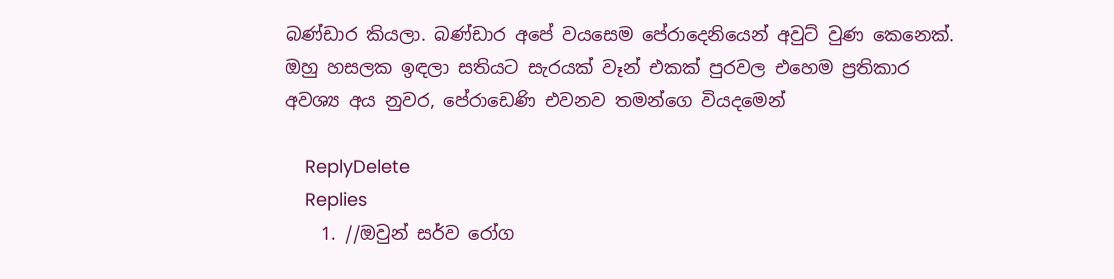බණ්ඩාර කියලා. බණ්ඩාර අපේ වයසෙම පේරාදෙනියෙන් අවුට් වුණ කෙනෙක්. ඔහු හසලක ඉඳලා සතියට සැරයක් වෑන් එකක් පුරවල එහෙම ප්‍රතිකාර අවශ්‍ය අය නුවර, පේරාඩෙණි එවනව තමන්ගෙ වියදමෙන්

    ReplyDelete
    Replies
    1. //ඔවුන් සර්ව රෝග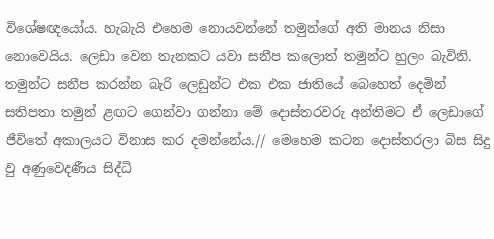විශේෂඥයෝය. හැබැයි එහෙම නොයවන්නේ තමුන්ගේ අති මානය නිසා නොවෙයිය. ලෙඩා වෙන තැනකට යවා සනීප කලොත් තමුන්ට හුලං බැවිනි. තමුන්ට සනීප කරන්න බැරි ලෙඩුන්ට එක එක ජාතියේ බෙහෙත් දෙමින් සතිපතා තමුන් ළඟට ගෙන්වා ගන්නා මේ දොස්තරවරු අන්තිමට ඒ ලෙඩාගේ ජීවිතේ අකාලයට විනාස කර දමන්නේය.// මෙහෙම කටන දොස්තරලා බිස සිදු වු අණුවෙදණීය සිද්ධි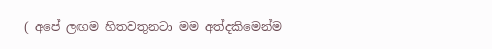( අපේ ලඟම හිතවතුනටා මම අත්දකිමෙන්ම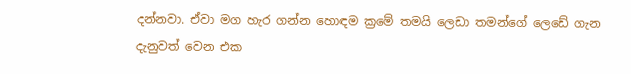දන්නවා. ඒවා මග හැර ගන්න හොඳම ක්‍රමේ තමයි ලෙඩා තමන්ගේ ලෙඩේ ගැන දැනුවත් වෙන එක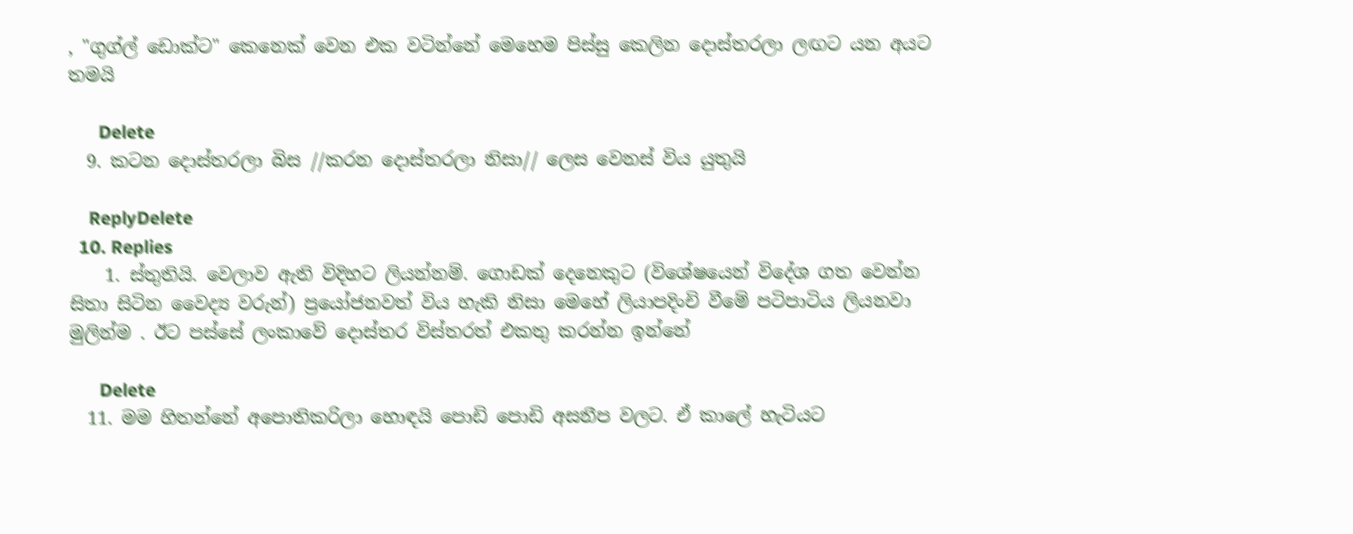, "ගුග්ල් ඩොක්ට" කෙනෙක් වෙන එක වටින්නේ මෙහෙම පිස්සු කෙලින දොස්තරලා ලඟට යන අයට තමයි

      Delete
  9. කටන දොස්තරලා බිස //කරන දොස්තරලා නිසා// ලෙස වෙනස් විය යුතුයි

    ReplyDelete
  10. Replies
    1. ස්තුතියි. වෙලාව ඇති විදිහට ලියන්නම්. ගොඩක් දෙනෙකුට (විශේෂයෙන් විදේශ ගත වෙන්න සිතා සිටින වෛද්‍ය වරුන්) ප්‍රයෝජනවත් විය හැකි නිසා මෙහේ ලියාපදිංචි වීමේ පටිපාටිය ලියනවා මුලින්ම . ඊට පස්සේ ලංකාවේ දොස්තර විස්තරත් එකතු කරන්න ඉන්නේ

      Delete
  11. මම හිතන්නේ අපොතිකරිලා හොඳයි පොඩි පොඩි අසනීප වලට. ඒ කාලේ හැටියට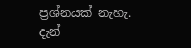ප්‍රශ්නයක් නැහැ. දැන්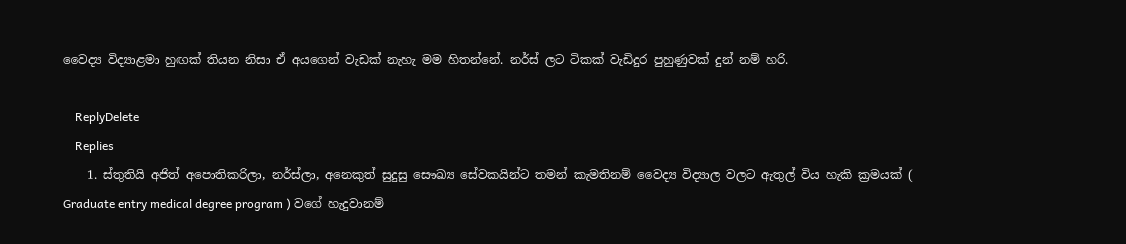වෛද්‍ය විද්‍යාළමා හුඟක් තියන නිසා ඒ අයගෙන් වැඩක් නැහැ මම හිතන්නේ. නර්ස් ලට ටිකක් වැඩිදුර පුහුණුවක් දුන් නම් හරි.

    ReplyDelete
    Replies
    1. ස්තුතියි අජිත් අපොතිකරිලා, නර්ස්ලා, අනෙකුත් සුදුසු සෞඛ්‍ය සේවකයින්ට තමන් කැමතිනම් වෛද්‍ය විද්‍යාල වලට ඇතුල් විය හැකි ක්‍රමයක් ( Graduate entry medical degree program ) වගේ හැදුවානම්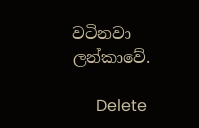වටිනවා ලන්කාවේ.

      Delete